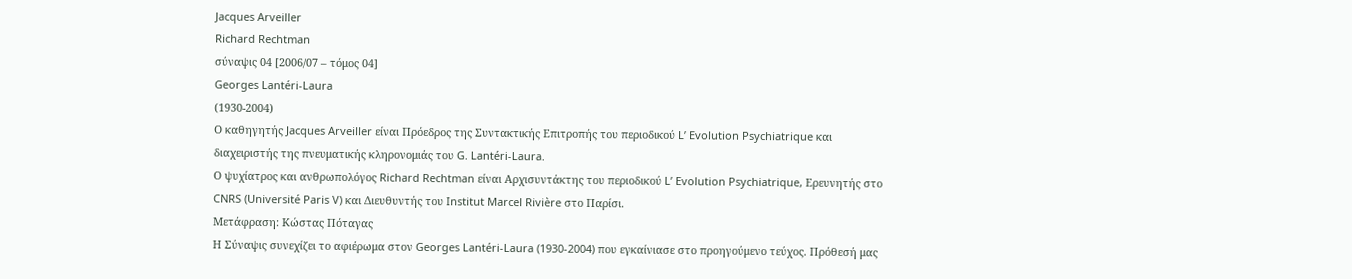Jacques Arveiller
Richard Rechtman
σύναψις 04 [2006/07 – τόμος 04]
Georges Lantéri-Laura
(1930-2004)
Ο καθηγητής Jacques Arveiller είναι Πρόεδρος της Συντακτικής Επιτροπής του περιοδικού L’ Evolution Psychiatrique και διαχειριστής της πνευματικής κληρονομιάς του G. Lantéri-Laura.
Ο ψυχίατρος και ανθρωπολόγος Richard Rechtman είναι Αρχισυντάκτης του περιοδικού L’ Evolution Psychiatrique, Ερευνητής στο CNRS (Université Paris V) και Διευθυντής του Institut Marcel Rivière στο Παρίσι.
Μετάφραση: Κώστας Πόταγας
Η Σύναψις συνεχίζει το αφιέρωμα στον Georges Lantéri-Laura (1930-2004) που εγκαίνιασε στο προηγούμενο τεύχος. Πρόθεσή μας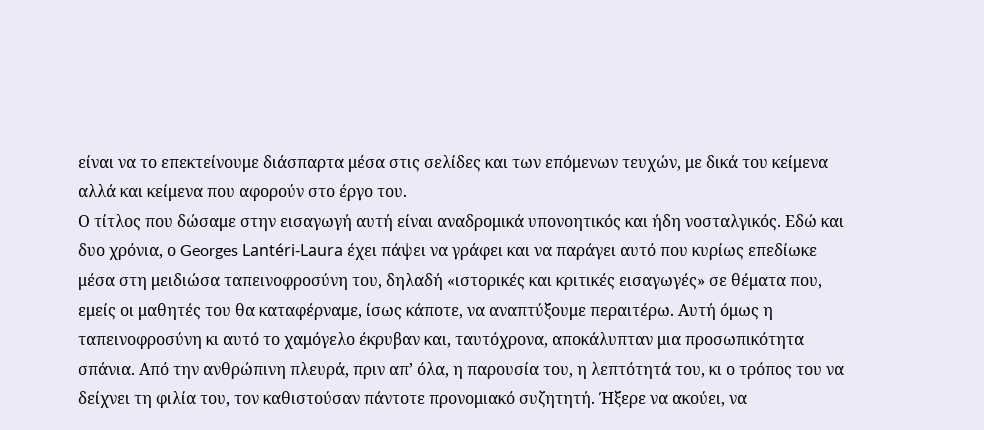είναι να το επεκτείνουμε διάσπαρτα μέσα στις σελίδες και των επόμενων τευχών, με δικά του κείμενα αλλά και κείμενα που αφορούν στο έργο του.
Ο τίτλος που δώσαμε στην εισαγωγή αυτή είναι αναδρομικά υπονοητικός και ήδη νοσταλγικός. Εδώ και δυο χρόνια, ο Georges Lantéri-Laura έχει πάψει να γράφει και να παράγει αυτό που κυρίως επεδίωκε μέσα στη μειδιώσα ταπεινοφροσύνη του, δηλαδή «ιστορικές και κριτικές εισαγωγές» σε θέματα που, εμείς οι μαθητές του θα καταφέρναμε, ίσως κάποτε, να αναπτύξουμε περαιτέρω. Αυτή όμως η ταπεινοφροσύνη κι αυτό το χαμόγελο έκρυβαν και, ταυτόχρονα, αποκάλυπταν μια προσωπικότητα σπάνια. Από την ανθρώπινη πλευρά, πριν απ’ όλα, η παρουσία του, η λεπτότητά του, κι ο τρόπος του να δείχνει τη φιλία του, τον καθιστούσαν πάντοτε προνομιακό συζητητή. Ήξερε να ακούει, να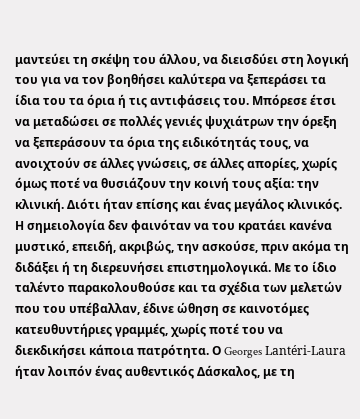μαντεύει τη σκέψη του άλλου, να διεισδύει στη λογική του για να τον βοηθήσει καλύτερα να ξεπεράσει τα ίδια του τα όρια ή τις αντιφάσεις του. Μπόρεσε έτσι να μεταδώσει σε πολλές γενιές ψυχιάτρων την όρεξη να ξεπεράσουν τα όρια της ειδικότητάς τους, να ανοιχτούν σε άλλες γνώσεις, σε άλλες απορίες, χωρίς όμως ποτέ να θυσιάζουν την κοινή τους αξία: την κλινική. Διότι ήταν επίσης και ένας μεγάλος κλινικός. Η σημειολογία δεν φαινόταν να του κρατάει κανένα μυστικό, επειδή, ακριβώς, την ασκούσε, πριν ακόμα τη διδάξει ή τη διερευνήσει επιστημολογικά. Με το ίδιο ταλέντο παρακολουθούσε και τα σχέδια των μελετών που του υπέβαλλαν, έδινε ώθηση σε καινοτόμες κατευθυντήριες γραμμές, χωρίς ποτέ του να διεκδικήσει κάποια πατρότητα. Ο Georges Lantéri-Laura ήταν λοιπόν ένας αυθεντικός Δάσκαλος, με τη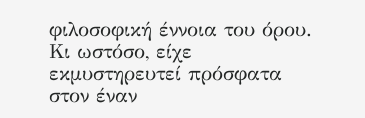φιλοσοφική έννοια του όρου.
Κι ωστόσο, είχε εκμυστηρευτεί πρόσφατα στον έναν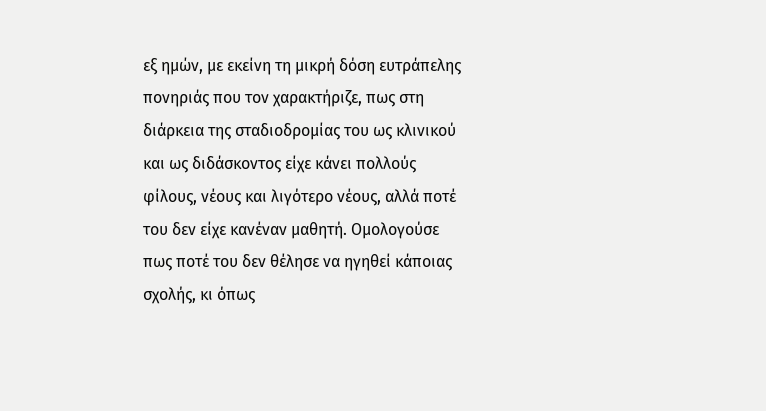εξ ημών, με εκείνη τη μικρή δόση ευτράπελης πονηριάς που τον χαρακτήριζε, πως στη διάρκεια της σταδιοδρομίας του ως κλινικού και ως διδάσκοντος είχε κάνει πολλούς φίλους, νέους και λιγότερο νέους, αλλά ποτέ του δεν είχε κανέναν μαθητή. Ομολογούσε πως ποτέ του δεν θέλησε να ηγηθεί κάποιας σχολής, κι όπως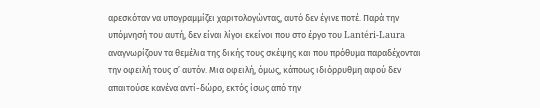αρεσκόταν να υπογραμμίζει χαριτολογώντας, αυτό δεν έγινε ποτέ. Παρά την υπόμνησή του αυτή, δεν είναι λίγοι εκείνοι που στο έργο του Lantéri-Laura αναγνωρίζουν τα θεμέλια της δικής τους σκέψης και που πρόθυμα παραδέχονται την οφειλή τους σ’ αυτόν. Μια οφειλή, όμως, κάποως ιδιόρρυθμη αφού δεν απαιτούσε κανένα αντί-δώρο, εκτός ίσως από την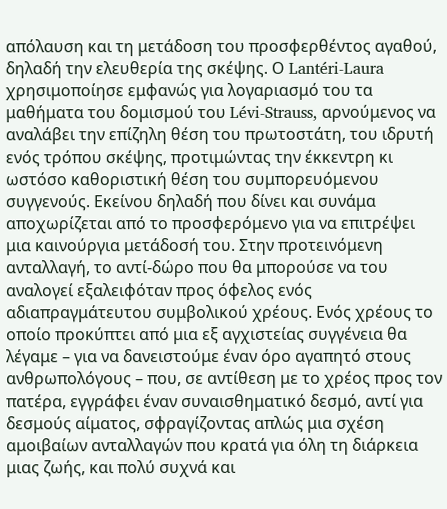απόλαυση και τη μετάδοση του προσφερθέντος αγαθού, δηλαδή την ελευθερία της σκέψης. Ο Lantéri-Laura χρησιμοποίησε εμφανώς για λογαριασμό του τα μαθήματα του δομισμού του Lévi-Strauss, αρνούμενος να αναλάβει την επίζηλη θέση του πρωτοστάτη, του ιδρυτή ενός τρόπου σκέψης, προτιμώντας την έκκεντρη κι ωστόσο καθοριστική θέση του συμπορευόμενου συγγενούς. Εκείνου δηλαδή που δίνει και συνάμα αποχωρίζεται από το προσφερόμενο για να επιτρέψει μια καινούργια μετάδοσή του. Στην προτεινόμενη ανταλλαγή, το αντί-δώρο που θα μπορούσε να του αναλογεί εξαλειφόταν προς όφελος ενός αδιαπραγμάτευτου συμβολικού χρέους. Ενός χρέους το οποίο προκύπτει από μια εξ αγχιστείας συγγένεια θα λέγαμε – για να δανειστούμε έναν όρο αγαπητό στους ανθρωπολόγους – που, σε αντίθεση με το χρέος προς τον πατέρα, εγγράφει έναν συναισθηματικό δεσμό, αντί για δεσμούς αίματος, σφραγίζοντας απλώς μια σχέση αμοιβαίων ανταλλαγών που κρατά για όλη τη διάρκεια μιας ζωής, και πολύ συχνά και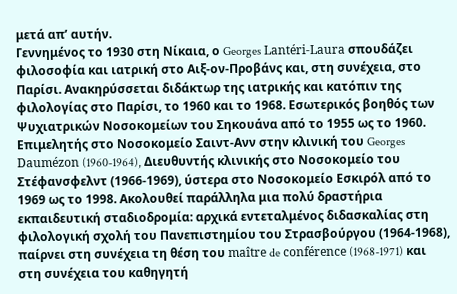μετά απ’ αυτήν.
Γεννημένος το 1930 στη Νίκαια, ο Georges Lantéri-Laura σπουδάζει φιλοσοφία και ιατρική στο Αιξ-ον-Προβάνς και, στη συνέχεια, στο Παρίσι. Ανακηρύσσεται διδάκτωρ της ιατρικής και κατόπιν της φιλολογίας στο Παρίσι, το 1960 και το 1968. Εσωτερικός βοηθός των Ψυχιατρικών Νοσοκομείων του Σηκουάνα από το 1955 ως το 1960. Επιμελητής στο Νοσοκομείο Σαιντ-Ανν στην κλινική του Georges Daumézon (1960-1964), Διευθυντής κλινικής στο Νοσοκομείο του Στέφανσφελντ (1966-1969), ύστερα στο Νοσοκομείο Εσκιρόλ από το 1969 ως το 1998. Ακολουθεί παράλληλα μια πολύ δραστήρια εκπαιδευτική σταδιοδρομία: αρχικά εντεταλμένος διδασκαλίας στη φιλολογική σχολή του Πανεπιστημίου του Στρασβούργου (1964-1968), παίρνει στη συνέχεια τη θέση του maître de conférence (1968-1971) και στη συνέχεια του καθηγητή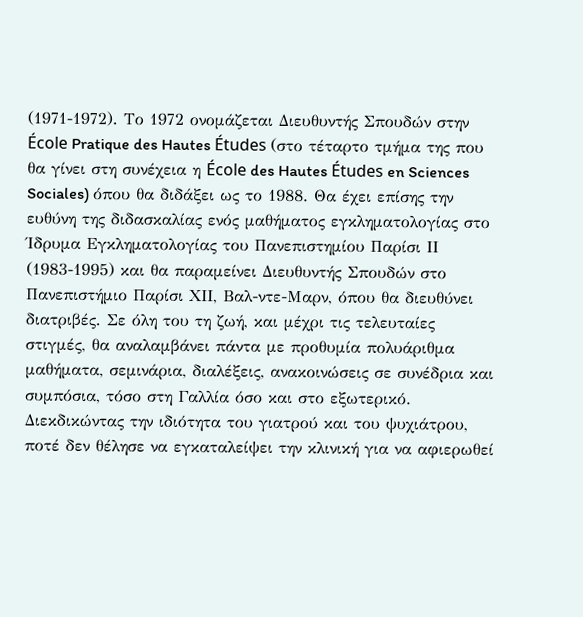(1971-1972). Το 1972 ονομάζεται Διευθυντής Σπουδών στην École Pratique des Hautes Études (στο τέταρτο τμήμα της που θα γίνει στη συνέχεια η École des Hautes Études en Sciences Sociales) όπου θα διδάξει ως το 1988. Θα έχει επίσης την ευθύνη της διδασκαλίας ενός μαθήματος εγκληματολογίας στο Ίδρυμα Εγκληματολογίας του Πανεπιστημίου Παρίσι ΙΙ (1983-1995) και θα παραμείνει Διευθυντής Σπουδών στο Πανεπιστήμιο Παρίσι ΧΙΙ, Βαλ-ντε-Μαρν, όπου θα διευθύνει διατριβές. Σε όλη του τη ζωή, και μέχρι τις τελευταίες στιγμές, θα αναλαμβάνει πάντα με προθυμία πολυάριθμα μαθήματα, σεμινάρια, διαλέξεις, ανακοινώσεις σε συνέδρια και συμπόσια, τόσο στη Γαλλία όσο και στο εξωτερικό. Διεκδικώντας την ιδιότητα του γιατρού και του ψυχιάτρου, ποτέ δεν θέλησε να εγκαταλείψει την κλινική για να αφιερωθεί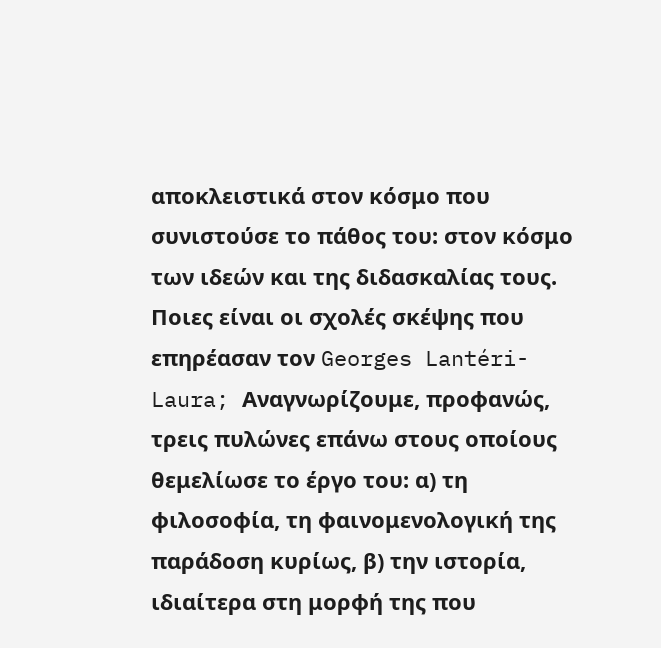αποκλειστικά στον κόσμο που συνιστούσε το πάθος του: στον κόσμο των ιδεών και της διδασκαλίας τους.
Ποιες είναι οι σχολές σκέψης που επηρέασαν τον Georges Lantéri-Laura; Αναγνωρίζουμε, προφανώς, τρεις πυλώνες επάνω στους οποίους θεμελίωσε το έργο του: α) τη φιλοσοφία, τη φαινομενολογική της παράδοση κυρίως, β) την ιστορία, ιδιαίτερα στη μορφή της που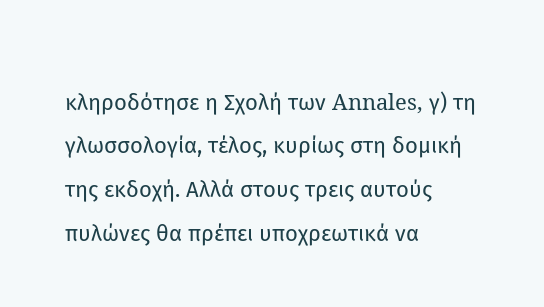κληροδότησε η Σχολή των Annales, γ) τη γλωσσολογία, τέλος, κυρίως στη δομική της εκδοχή. Αλλά στους τρεις αυτούς πυλώνες θα πρέπει υποχρεωτικά να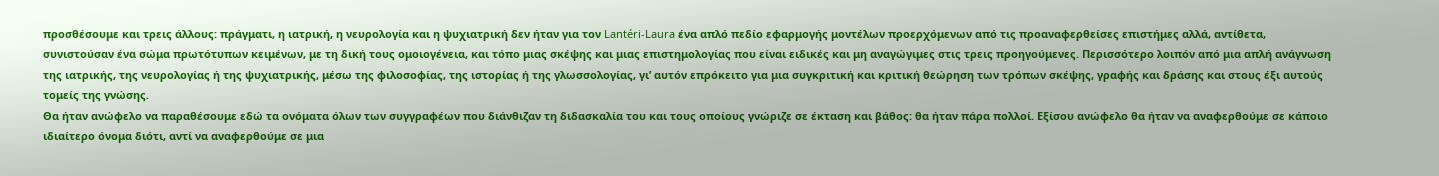προσθέσουμε και τρεις άλλους: πράγματι, η ιατρική, η νευρολογία και η ψυχιατρική δεν ήταν για τον Lantéri-Laura ένα απλό πεδίο εφαρμογής μοντέλων προερχόμενων από τις προαναφερθείσες επιστήμες αλλά, αντίθετα, συνιστούσαν ένα σώμα πρωτότυπων κειμένων, με τη δική τους ομοιογένεια, και τόπο μιας σκέψης και μιας επιστημολογίας που είναι ειδικές και μη αναγώγιμες στις τρεις προηγούμενες. Περισσότερο λοιπόν από μια απλή ανάγνωση της ιατρικής, της νευρολογίας ή της ψυχιατρικής, μέσω της φιλοσοφίας, της ιστορίας ή της γλωσσολογίας, γι’ αυτόν επρόκειτο για μια συγκριτική και κριτική θεώρηση των τρόπων σκέψης, γραφής και δράσης και στους έξι αυτούς τομείς της γνώσης.
Θα ήταν ανώφελο να παραθέσουμε εδώ τα ονόματα όλων των συγγραφέων που διάνθιζαν τη διδασκαλία του και τους οποίους γνώριζε σε έκταση και βάθος: θα ήταν πάρα πολλοί. Εξίσου ανώφελο θα ήταν να αναφερθούμε σε κάποιο ιδιαίτερο όνομα διότι, αντί να αναφερθούμε σε μια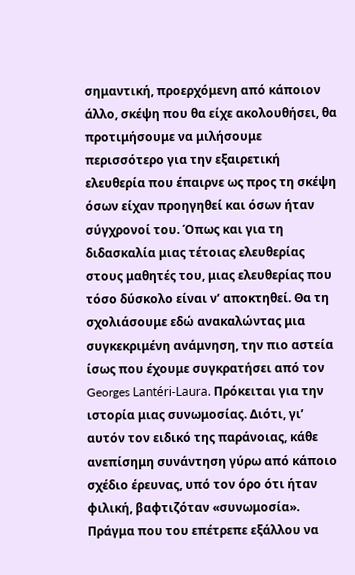σημαντική, προερχόμενη από κάποιον άλλο, σκέψη που θα είχε ακολουθήσει, θα προτιμήσουμε να μιλήσουμε περισσότερο για την εξαιρετική ελευθερία που έπαιρνε ως προς τη σκέψη όσων είχαν προηγηθεί και όσων ήταν σύγχρονοί του. Όπως και για τη διδασκαλία μιας τέτοιας ελευθερίας στους μαθητές του, μιας ελευθερίας που τόσο δύσκολο είναι ν’ αποκτηθεί. Θα τη σχολιάσουμε εδώ ανακαλώντας μια συγκεκριμένη ανάμνηση, την πιο αστεία ίσως που έχουμε συγκρατήσει από τον Georges Lantéri-Laura. Πρόκειται για την ιστορία μιας συνωμοσίας. Διότι, γι’ αυτόν τον ειδικό της παράνοιας, κάθε ανεπίσημη συνάντηση γύρω από κάποιο σχέδιο έρευνας, υπό τον όρο ότι ήταν φιλική, βαφτιζόταν «συνωμοσία». Πράγμα που του επέτρεπε εξάλλου να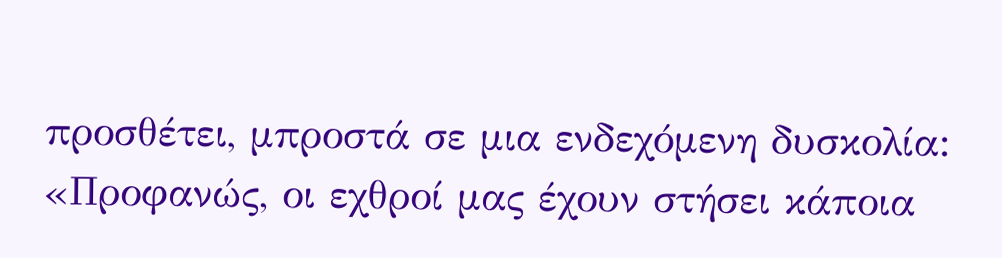προσθέτει, μπροστά σε μια ενδεχόμενη δυσκολία: «Προφανώς, οι εχθροί μας έχουν στήσει κάποια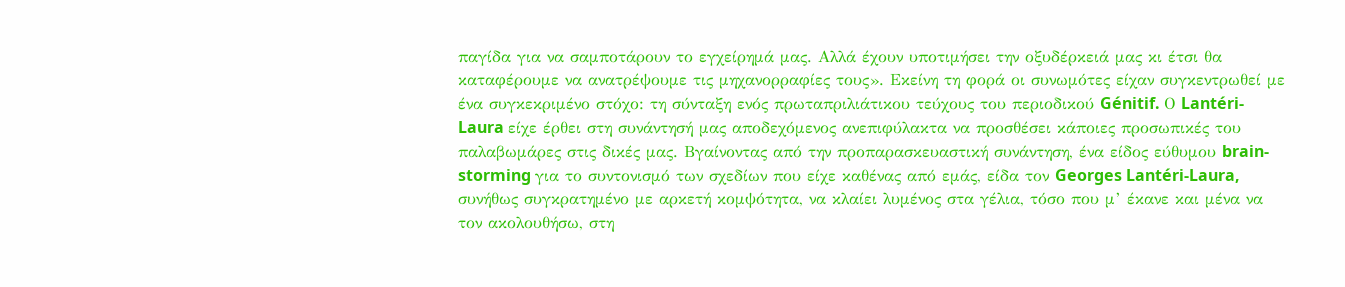παγίδα για να σαμποτάρουν το εγχείρημά μας. Αλλά έχουν υποτιμήσει την οξυδέρκειά μας κι έτσι θα καταφέρουμε να ανατρέψουμε τις μηχανορραφίες τους». Εκείνη τη φορά οι συνωμότες είχαν συγκεντρωθεί με ένα συγκεκριμένο στόχο: τη σύνταξη ενός πρωταπριλιάτικου τεύχους του περιοδικού Génitif. Ο Lantéri-Laura είχε έρθει στη συνάντησή μας αποδεχόμενος ανεπιφύλακτα να προσθέσει κάποιες προσωπικές του παλαβωμάρες στις δικές μας. Βγαίνοντας από την προπαρασκευαστική συνάντηση, ένα είδος εύθυμου brain-storming για το συντονισμό των σχεδίων που είχε καθένας από εμάς, είδα τον Georges Lantéri-Laura, συνήθως συγκρατημένο με αρκετή κομψότητα, να κλαίει λυμένος στα γέλια, τόσο που μ’ έκανε και μένα να τον ακολουθήσω, στη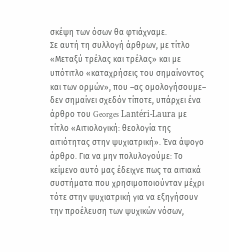σκέψη των όσων θα φτιάχναμε.
Σε αυτή τη συλλογή άρθρων, με τίτλο «Μεταξύ τρέλας και τρέλας» και με υπότιτλο «καταχρήσεις του σημαίνοντος και των ορμών», που –ας ομολογήσουμε– δεν σημαίνει σχεδόν τίποτε, υπάρχει ένα άρθρο του Georges Lantéri-Laura με τίτλο «Αιτιολογική: θεολογία της αιτιότητας στην ψυχιατρική». Ένα άψογο άρθρο. Για να μην πολυλογούμε: Το κείμενο αυτό μας έδειχνε πως τα αιτιακά συστήματα που χρησιμοποιούνταν μέχρι τότε στην ψυχιατρική για να εξηγήσουν την προέλευση των ψυχικών νόσων,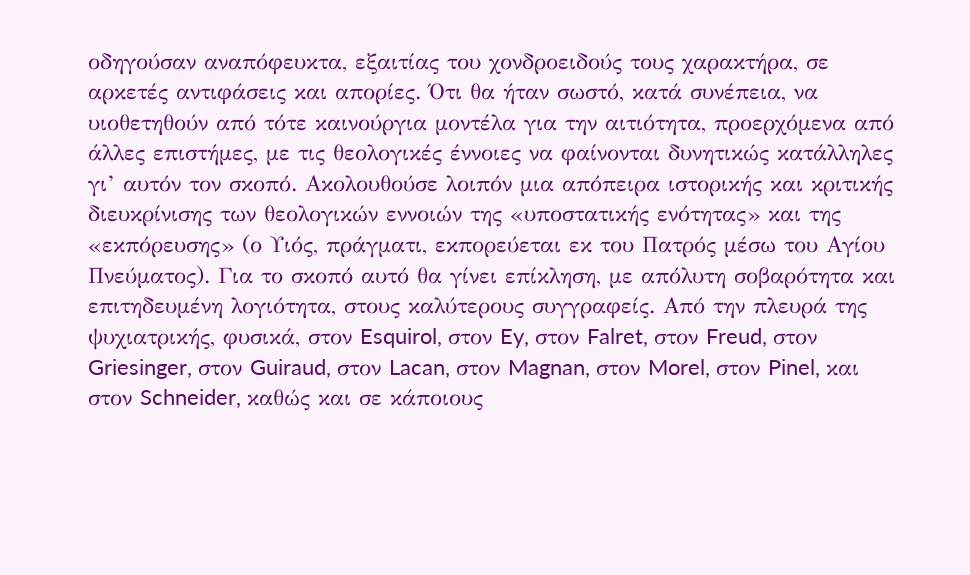οδηγούσαν αναπόφευκτα, εξαιτίας του χονδροειδούς τους χαρακτήρα, σε αρκετές αντιφάσεις και απορίες. Ότι θα ήταν σωστό, κατά συνέπεια, να υιοθετηθούν από τότε καινούργια μοντέλα για την αιτιότητα, προερχόμενα από άλλες επιστήμες, με τις θεολογικές έννοιες να φαίνονται δυνητικώς κατάλληλες γι’ αυτόν τον σκοπό. Ακολουθούσε λοιπόν μια απόπειρα ιστορικής και κριτικής διευκρίνισης των θεολογικών εννοιών της «υποστατικής ενότητας» και της «εκπόρευσης» (ο Υιός, πράγματι, εκπορεύεται εκ του Πατρός μέσω του Αγίου Πνεύματος). Για το σκοπό αυτό θα γίνει επίκληση, με απόλυτη σοβαρότητα και επιτηδευμένη λογιότητα, στους καλύτερους συγγραφείς. Από την πλευρά της ψυχιατρικής, φυσικά, στον Esquirol, στον Ey, στον Falret, στον Freud, στον Griesinger, στον Guiraud, στον Lacan, στον Magnan, στον Morel, στον Pinel, και στον Schneider, καθώς και σε κάποιους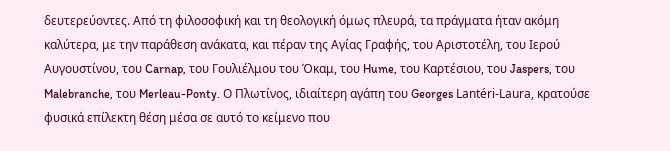δευτερεύοντες. Από τη φιλοσοφική και τη θεολογική όμως πλευρά, τα πράγματα ήταν ακόμη καλύτερα, με την παράθεση ανάκατα, και πέραν της Αγίας Γραφής, του Αριστοτέλη, του Ιερού Αυγουστίνου, του Carnap, του Γουλιέλμου του Όκαμ, του Hume, του Καρτέσιου, του Jaspers, του Malebranche, του Merleau-Ponty. Ο Πλωτίνος, ιδιαίτερη αγάπη του Georges Lantéri-Laura, κρατούσε φυσικά επίλεκτη θέση μέσα σε αυτό το κείμενο που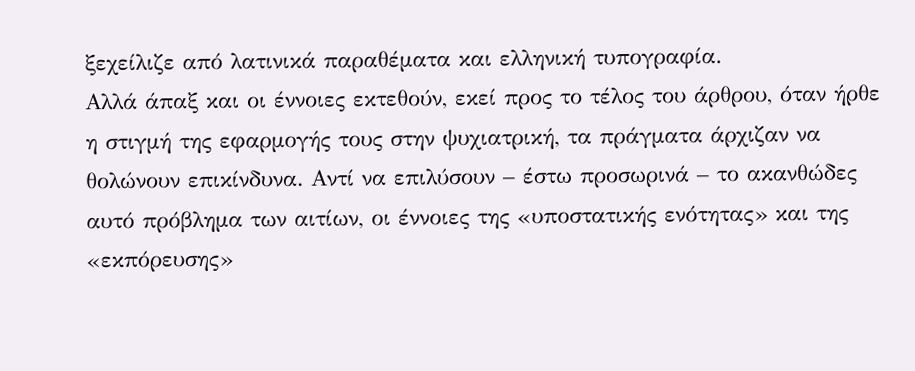ξεχείλιζε από λατινικά παραθέματα και ελληνική τυπογραφία.
Αλλά άπαξ και οι έννοιες εκτεθούν, εκεί προς το τέλος του άρθρου, όταν ήρθε η στιγμή της εφαρμογής τους στην ψυχιατρική, τα πράγματα άρχιζαν να θολώνουν επικίνδυνα. Αντί να επιλύσουν – έστω προσωρινά – το ακανθώδες αυτό πρόβλημα των αιτίων, οι έννοιες της «υποστατικής ενότητας» και της «εκπόρευσης»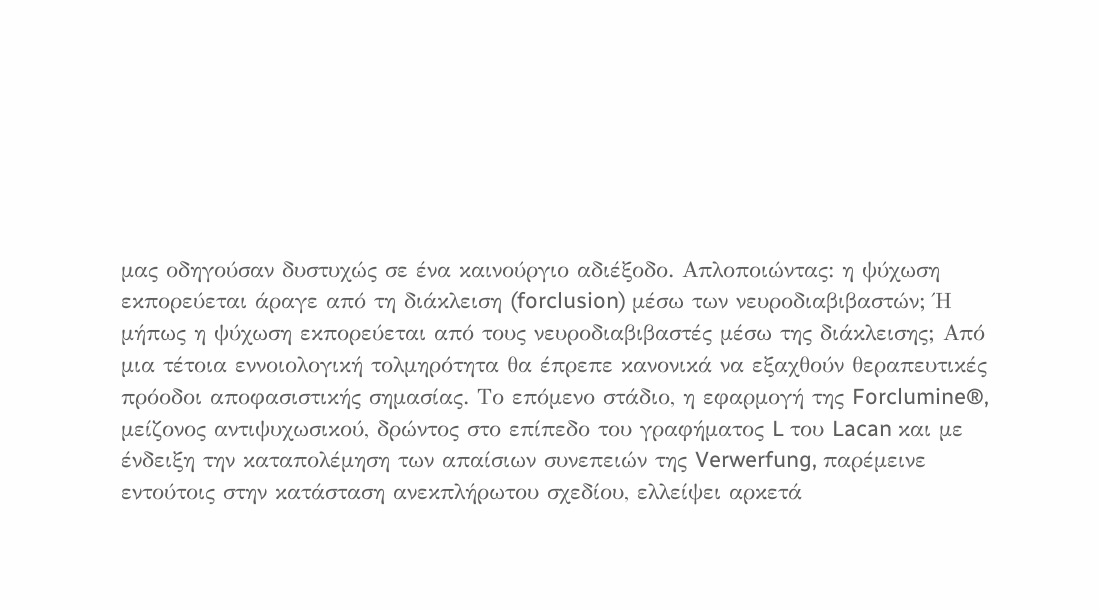μας οδηγούσαν δυστυχώς σε ένα καινούργιο αδιέξοδο. Απλοποιώντας: η ψύχωση εκπορεύεται άραγε από τη διάκλειση (forclusion) μέσω των νευροδιαβιβαστών; Ή μήπως η ψύχωση εκπορεύεται από τους νευροδιαβιβαστές μέσω της διάκλεισης; Από μια τέτοια εννοιολογική τολμηρότητα θα έπρεπε κανονικά να εξαχθούν θεραπευτικές πρόοδοι αποφασιστικής σημασίας. Το επόμενο στάδιο, η εφαρμογή της Forclumine®, μείζονος αντιψυχωσικού, δρώντος στο επίπεδο του γραφήματος L του Lacan και με ένδειξη την καταπολέμηση των απαίσιων συνεπειών της Verwerfung, παρέμεινε εντούτοις στην κατάσταση ανεκπλήρωτου σχεδίου, ελλείψει αρκετά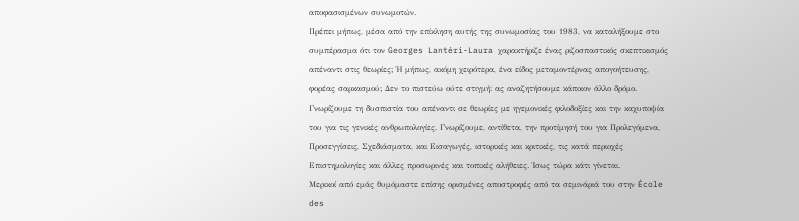αποφασισμένων συνωμοτών.
Πρέπει μήπως, μέσα από την επίκληση αυτής της συνωμοσίας του 1983, να καταλήξουμε στο συμπέρασμα ότι τον Georges Lantéri-Laura χαρακτήριζε ένας ριζοσπαστικός σκεπτικισμός απέναντι στις θεωρίες; Ή μήπως, ακόμη χειρότερα, ένα είδος μεταμοντέρνας απογοήτευσης, φορέας σαρκασμού; Δεν το πιστεύω ούτε στιγμή: ας αναζητήσουμε κάποιον άλλο δρόμο. Γνωρίζουμε τη δυσπιστία του απέναντι σε θεωρίες με ηγεμονικές φιλοδοξίες και την καχυποψία του για τις γενικές ανθρωπολογίες. Γνωρίζουμε, αντίθετα, την προτίμησή του για Προλεγόμενα, Προσεγγίσεις, Σχεδιάσματα, και Εισαγωγές, ιστορικές και κριτικές, τις κατά περιοχές Επιστημολογίες και άλλες προσωρινές και τοπικές αλήθειες. Ίσως τώρα κάτι γίνεται.
Μερικοί από εμάς θυμόμαστε επίσης ορισμένες αποστροφές από τα σεμινάριά του στην École des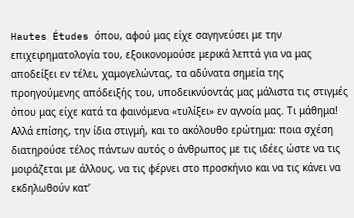Hautes Études όπου, αφού μας είχε σαγηνεύσει με την επιχειρηματολογία του, εξοικονομούσε μερικά λεπτά για να μας αποδείξει εν τέλει, χαμογελώντας, τα αδύνατα σημεία της προηγούμενης απόδειξής του, υποδεικνύοντάς μας μάλιστα τις στιγμές όπου μας είχε κατά τα φαινόμενα «τυλίξει» εν αγνοία μας. Τι μάθημα! Αλλά επίσης, την ίδια στιγμή, και το ακόλουθο ερώτημα: ποια σχέση διατηρούσε τέλος πάντων αυτός ο άνθρωπος με τις ιδέες ώστε να τις μοιράζεται με άλλους, να τις φέρνει στο προσκήνιο και να τις κάνει να εκδηλωθούν κατ’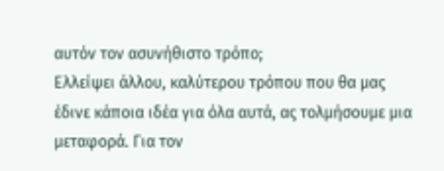αυτόν τον ασυνήθιστο τρόπο;
Ελλείψει άλλου, καλύτερου τρόπου που θα μας έδινε κάποια ιδέα για όλα αυτά, ας τολμήσουμε μια μεταφορά. Για τον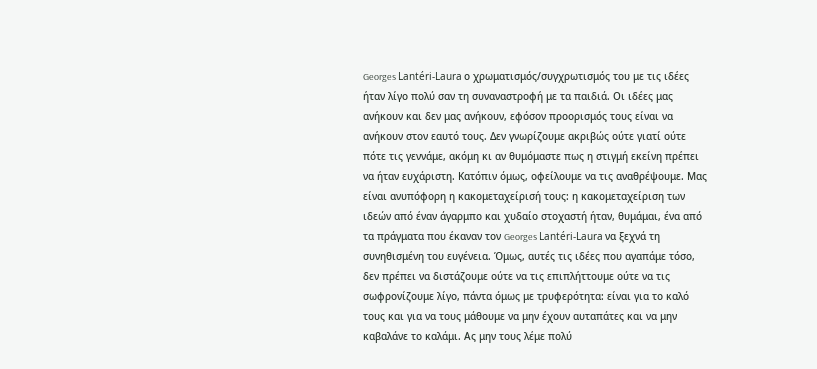Georges Lantéri-Laura ο χρωματισμός/συγχρωτισμός του με τις ιδέες ήταν λίγο πολύ σαν τη συναναστροφή με τα παιδιά. Οι ιδέες μας ανήκουν και δεν μας ανήκουν, εφόσον προορισμός τους είναι να ανήκουν στον εαυτό τους. Δεν γνωρίζουμε ακριβώς ούτε γιατί ούτε πότε τις γεννάμε, ακόμη κι αν θυμόμαστε πως η στιγμή εκείνη πρέπει να ήταν ευχάριστη. Κατόπιν όμως, οφείλουμε να τις αναθρέψουμε. Μας είναι ανυπόφορη η κακομεταχείρισή τους: η κακομεταχείριση των ιδεών από έναν άγαρμπο και χυδαίο στοχαστή ήταν, θυμάμαι, ένα από τα πράγματα που έκαναν τον Georges Lantéri-Laura να ξεχνά τη συνηθισμένη του ευγένεια. Όμως, αυτές τις ιδέες που αγαπάμε τόσο, δεν πρέπει να διστάζουμε ούτε να τις επιπλήττουμε ούτε να τις σωφρονίζουμε λίγο, πάντα όμως με τρυφερότητα: είναι για το καλό τους και για να τους μάθουμε να μην έχουν αυταπάτες και να μην καβαλάνε το καλάμι. Ας μην τους λέμε πολύ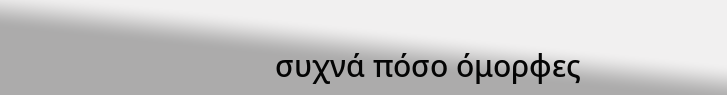συχνά πόσο όμορφες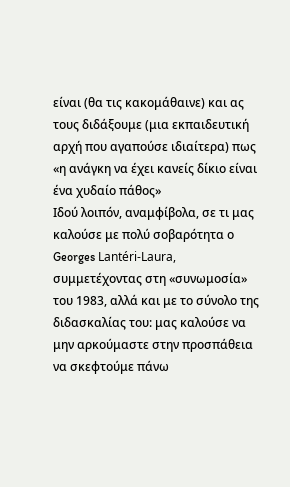είναι (θα τις κακομάθαινε) και ας τους διδάξουμε (μια εκπαιδευτική αρχή που αγαπούσε ιδιαίτερα) πως «η ανάγκη να έχει κανείς δίκιο είναι ένα χυδαίο πάθος»
Ιδού λοιπόν, αναμφίβολα, σε τι μας καλούσε με πολύ σοβαρότητα ο Georges Lantéri-Laura, συμμετέχοντας στη «συνωμοσία» του 1983, αλλά και με το σύνολο της διδασκαλίας του: μας καλούσε να μην αρκούμαστε στην προσπάθεια να σκεφτούμε πάνω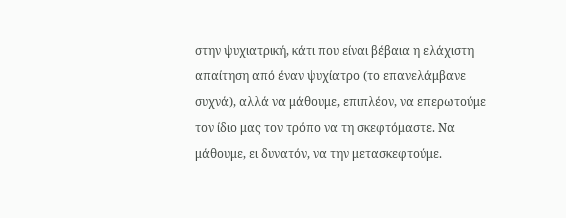στην ψυχιατρική, κάτι που είναι βέβαια η ελάχιστη απαίτηση από έναν ψυχίατρο (το επανελάμβανε συχνά), αλλά να μάθουμε, επιπλέον, να επερωτούμε τον ίδιο μας τον τρόπο να τη σκεφτόμαστε. Να μάθουμε, ει δυνατόν, να την μετασκεφτούμε.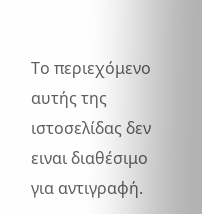Το περιεχόμενο αυτής της ιστοσελίδας δεν ειναι διαθέσιμο για αντιγραφή.